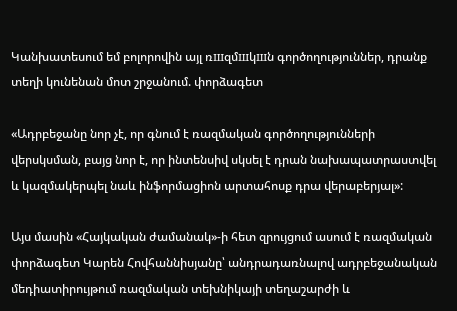Կանխատեսում եմ բոլորովին այլ ռшզմшկшն գործողություններ, դրանք տեղի կունենան մոտ շրջանում. փորձագետ

«Ադրբեջանը նոր չէ, որ գնում է ռազմական գործողությունների վերսկսման, բայց նոր է, որ ինտենսիվ սկսել է դրան նախապատրաստվել և կազմակերպել նաև ինֆորմացիոն արտահոսք դրա վերաբերյալ»:

Այս մասին «Հայկական ժամանակ»-ի հետ զրույցում ասում է ռազմական փորձագետ Կարեն Հովհաննիսյանը՝ անդրադառնալով ադրբեջանական մեդիատիրույթում ռազմական տեխնիկայի տեղաշարժի և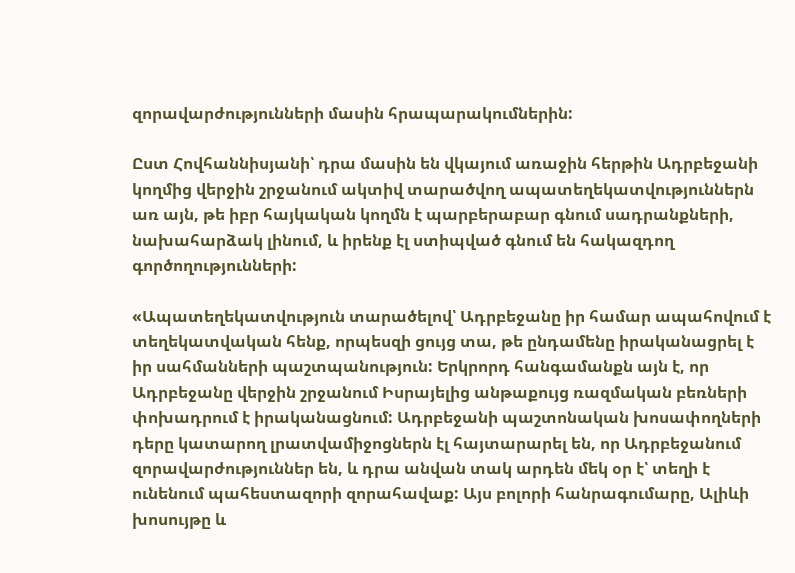զորավարժությունների մասին հրապարակումներին:

Ըստ Հովհաննիսյանի՝ դրա մասին են վկայում առաջին հերթին Ադրբեջանի կողմից վերջին շրջանում ակտիվ տարածվող ապատեղեկատվություններն առ այն, թե իբր հայկական կողմն է պարբերաբար գնում սադրանքների, նախահարձակ լինում, և իրենք էլ ստիպված գնում են հակազդող գործողությունների:

«Ապատեղեկատվություն տարածելով՝ Ադրբեջանը իր համար ապահովում է տեղեկատվական հենք, որպեսզի ցույց տա, թե ընդամենը իրականացրել է իր սահմանների պաշտպանություն: Երկրորդ հանգամանքն այն է, որ Ադրբեջանը վերջին շրջանում Իսրայելից անթաքույց ռազմական բեռների փոխադրում է իրականացնում: Ադրբեջանի պաշտոնական խոսափողների դերը կատարող լրատվամիջոցներն էլ հայտարարել են, որ Ադրբեջանում զորավարժություններ են, և դրա անվան տակ արդեն մեկ օր է՝ տեղի է ունենում պահեստազորի զորահավաք: Այս բոլորի հանրագումարը, Ալիևի խոսույթը և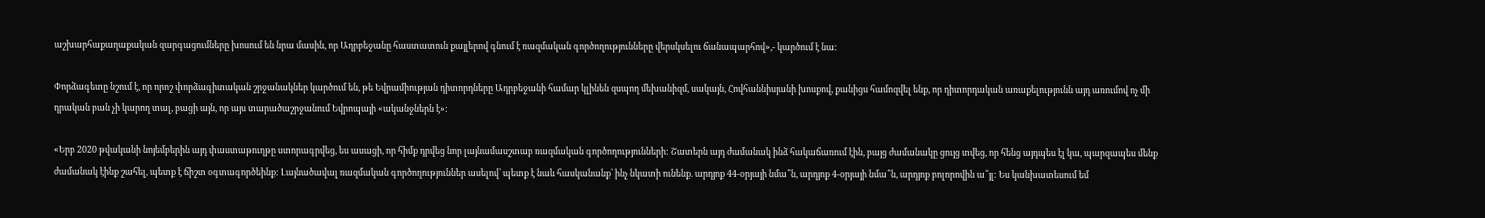աշխարհաքաղաքական զարգացումները խոսում են նրա մասին, որ Ադրբեջանը հաստատուն քայլերով գնում է ռազմական գործողությունները վերսկսելու ճանապարհով»,- կարծում է նա:

Փորձագետը նշում է, որ որոշ փորձագիտական շրջանակներ կարծում են, թե Եվրամիության դիտորդները Ադրբեջանի համար կլինեն զսպող մեխանիզմ, սակայն, Հովհաննիսյանի խոսքով, քանիցս համոզվել ենք, որ դիտորդական առաքելությունն այդ առումով ոչ մի դրական բան չի կարող տալ, բացի այն, որ այս տարածաշրջանում Եվրոպայի «ականջներն է»:

«Երբ 2020 թվականի նոյեմբերին այդ փաստաթուղթը ստորագրվեց, ես ասացի, որ հիմք դրվեց նոր լայնամասշտաբ ռազմական գործողությունների: Շատերն այդ ժամանակ ինձ հակաճառում էին, բայց ժամանակը ցույց տվեց, որ հենց այդպես էլ կա, պարզապես մենք ժամանակ էինք շահել, պետք է ճիշտ օգտագործեինք: Լայնածավալ ռազմական գործողություններ ասելով՝ պետք է նաև հասկանանք՝ ինչ նկատի ունենք. արդյոք 44-օրյայի նմա՞ն, արդյոք 4-օրյայի նմա՞ն, արդյոք բոլորովին ա՞յլ: Ես կանխատեսում եմ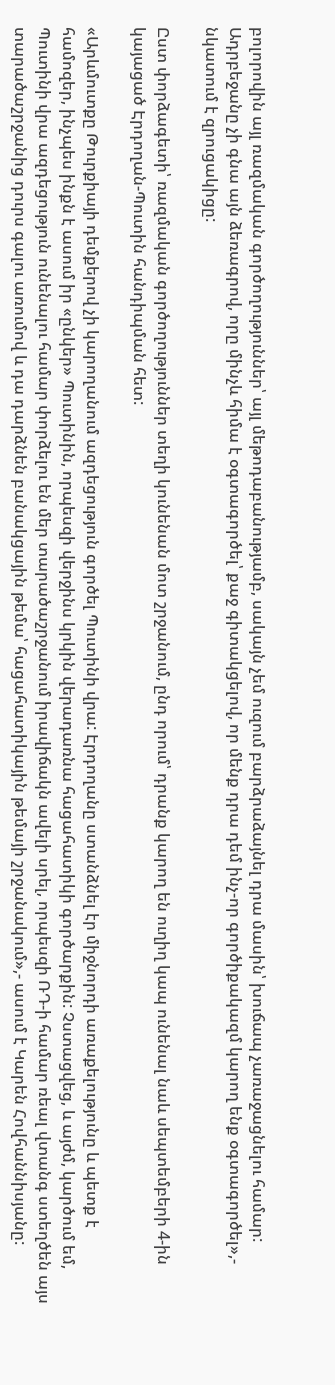բոլորովին այլ ռազմական գործողություններ՝ այլ մեթոդաբանությամբ, սակայն չեմ ուզում բարձրաձայնել դրա մասին՝ խուճապ չառաջացնելու համար: Ադրբեջանը չի գնա այն ձեռագրով, որը մինչև հիմա է օգտագործել՝ քաջ գիտակցելով, որ մենք դրա դեմ ինչ-որ գործիքակազմ կարող ենք օգտագործել»,- նկատում է զրուցակիցը:

Ըստ փորձագետի՝ ռազմական գործողություններ տեղի կունենան մոտ շրջանում, ընդ որում՝ դրանք կարող են ուղիղ կապ ունենալ նաև սեպտեմբերի 4-ին կայացած Էրդողան-Պուտին հանդիպման հետ:

«Արևմուտքը Թուրքիայի դեմքերով չի կարողանում ազդեցություն գործել Պուտինի վրա: Էրդողանը ստանձնել էր միջնորդի առաքելությունը և պետք է համոզեր, ինչպես ինքն է ասում իր «ընկեր» Պուտինին, որպեսզի վերջինս կրկին վերադառնա հացահատիկի գործարքին: Չստացվեց, և այժմ, կարծում եմ, Պուտինի վրա ազդեցություն ունենալու համար փորձելու են մեր տարածաշրջանում իրավիճակն ավելի սրել, որպեսզի ՌԴ-ի համար ռեալ վտանգ ստեղծեն այս տարածաշրջանից դուրս գալու առումով և դա դարձնեն բանակցային թեմա՝ հացահատիկային թեմայի շրջանակում»,- ասում է Կարեն Հովհաննիսյանը: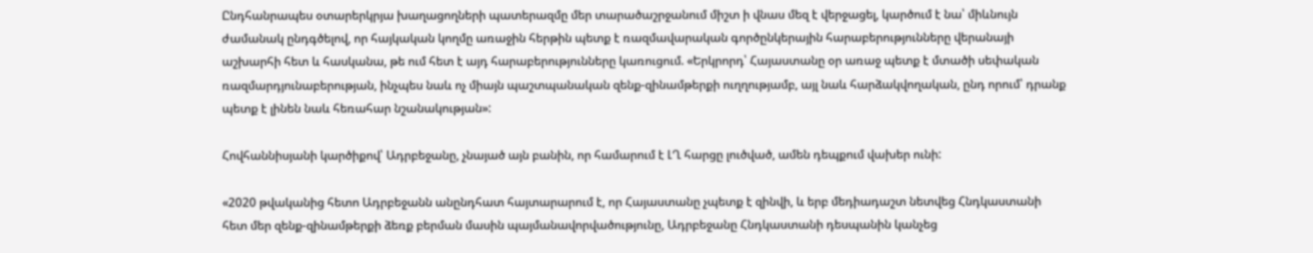Ընդհանրապես օտարերկրյա խաղացողների պատերազմը մեր տարածաշրջանում միշտ ի վնաս մեզ է վերջացել, կարծում է նա՝ միևնույն ժամանակ ընդգծելով, որ հայկական կողմը առաջին հերթին պետք է ռազմավարական գործընկերային հարաբերությունները վերանայի աշխարհի հետ և հասկանա, թե ում հետ է այդ հարաբերությունները կառուցում. «Երկրորդ՝ Հայաստանը օր առաջ պետք է մտածի սեփական ռազմարդյունաբերության, ինչպես նաև ոչ միայն պաշտպանական զենք-զինամթերքի ուղղությամբ, այլ նաև հարձակվողական, ընդ որում՝ դրանք պետք է լինեն նաև հեռահար նշանակության»:

Հովհաննիսյանի կարծիքով՝ Ադրբեջանը, չնայած այն բանին, որ համարում է ԼՂ հարցը լուծված, ամեն դեպքում վախեր ունի:

«2020 թվականից հետո Ադրբեջանն անընդհատ հայտարարում է, որ Հայաստանը չպետք է զինվի, և երբ մեդիադաշտ նետվեց Հնդկաստանի հետ մեր զենք-զինամթերքի ձեռք բերման մասին պայմանավորվածությունը, Ադրբեջանը Հնդկաստանի դեսպանին կանչեց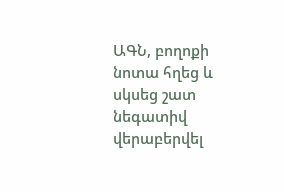ԱԳՆ, բողոքի նոտա հղեց և սկսեց շատ նեգատիվ վերաբերվել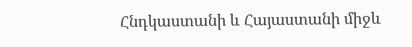Հնդկաստանի և Հայաստանի միջև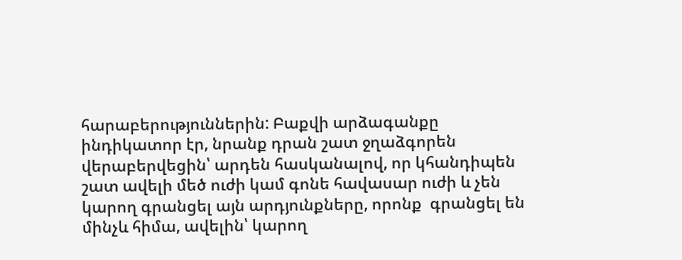հարաբերություններին: Բաքվի արձագանքը ինդիկատոր էր, նրանք դրան շատ ջղաձգորեն վերաբերվեցին՝ արդեն հասկանալով, որ կհանդիպեն շատ ավելի մեծ ուժի կամ գոնե հավասար ուժի և չեն կարող գրանցել այն արդյունքները, որոնք  գրանցել են մինչև հիմա, ավելին՝ կարող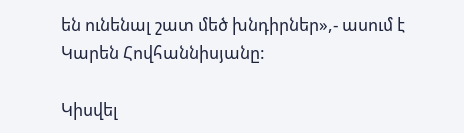են ունենալ շատ մեծ խնդիրներ»,- ասում է Կարեն Հովհաննիսյանը:

Կիսվել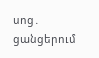սոց․ ցանցերում